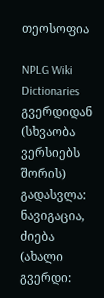თეოსოფია

NPLG Wiki Dictionaries გვერდიდან
(სხვაობა ვერსიებს შორის)
გადასვლა: ნავიგაცია, ძიება
(ახალი გვერდი: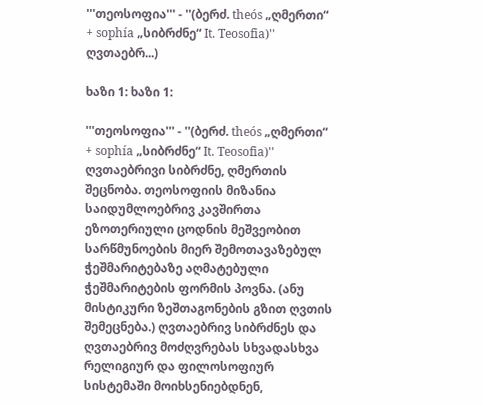'''თეოსოფია''' - ''(ბერძ. theós „ღმერთი“ + sophía „სიბრძნე“ It. Teosofia)'' ღვთაებრ...)

ხაზი 1: ხაზი 1:

'''თეოსოფია''' - ''(ბერძ. theós „ღმერთი“ + sophía „სიბრძნე“ It. Teosofia)'' ღვთაებრივი სიბრძნე, ღმერთის შეცნობა. თეოსოფიის მიზანია საიდუმლოებრივ კავშირთა ეზოთერიული ცოდნის მეშვეობით სარწმუნოების მიერ შემოთავაზებულ ჭეშმარიტებაზე აღმატებული ჭეშმარიტების ფორმის პოვნა. (ანუ მისტიკური ზეშთაგონების გზით ღვთის შემეცნება.) ღვთაებრივ სიბრძნეს და ღვთაებრივ მოძღვრებას სხვადასხვა რელიგიურ და ფილოსოფიურ სისტემაში მოიხსენიებდნენ,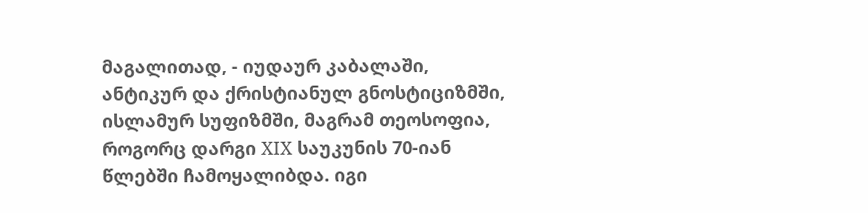მაგალითად, - იუდაურ კაბალაში, ანტიკურ და ქრისტიანულ გნოსტიციზმში, ისლამურ სუფიზმში, მაგრამ თეოსოფია, როგორც დარგი XIX საუკუნის 70-იან წლებში ჩამოყალიბდა. იგი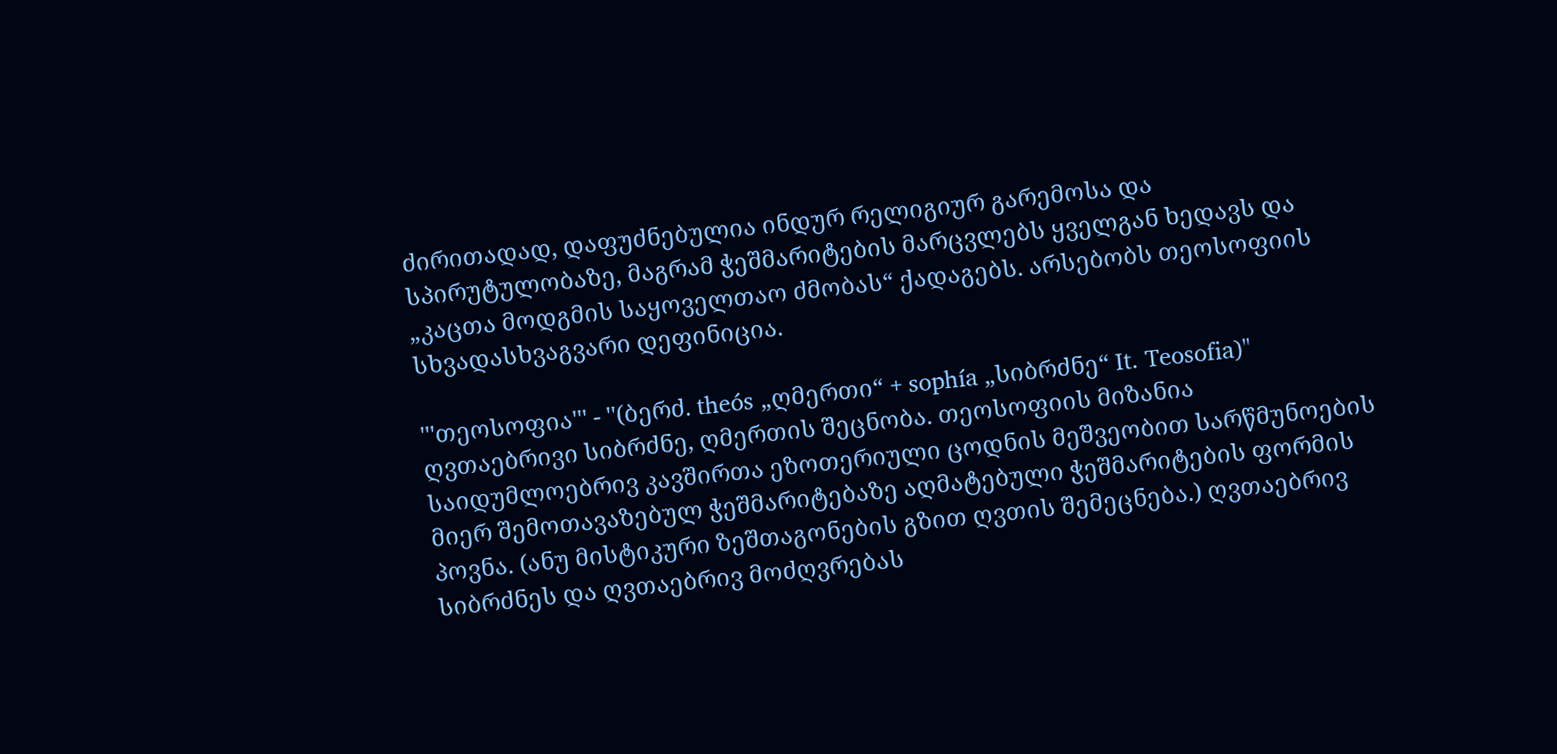ძირითადად, დაფუძნებულია ინდურ რელიგიურ გარემოსა და სპირუტულობაზე, მაგრამ ჭეშმარიტების მარცვლებს ყველგან ხედავს და „კაცთა მოდგმის საყოველთაო ძმობას“ ქადაგებს. არსებობს თეოსოფიის სხვადასხვაგვარი დეფინიცია.

'''თეოსოფია''' - ''(ბერძ. theós „ღმერთი“ + sophía „სიბრძნე“ It. Teosofia)'' ღვთაებრივი სიბრძნე, ღმერთის შეცნობა. თეოსოფიის მიზანია საიდუმლოებრივ კავშირთა ეზოთერიული ცოდნის მეშვეობით სარწმუნოების მიერ შემოთავაზებულ ჭეშმარიტებაზე აღმატებული ჭეშმარიტების ფორმის პოვნა. (ანუ მისტიკური ზეშთაგონების გზით ღვთის შემეცნება.) ღვთაებრივ სიბრძნეს და ღვთაებრივ მოძღვრებას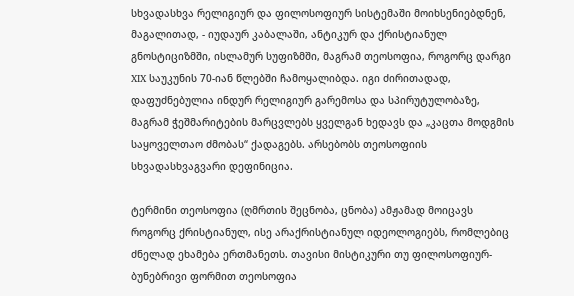სხვადასხვა რელიგიურ და ფილოსოფიურ სისტემაში მოიხსენიებდნენ, მაგალითად, - იუდაურ კაბალაში, ანტიკურ და ქრისტიანულ გნოსტიციზმში, ისლამურ სუფიზმში, მაგრამ თეოსოფია, როგორც დარგი XIX საუკუნის 70-იან წლებში ჩამოყალიბდა. იგი ძირითადად, დაფუძნებულია ინდურ რელიგიურ გარემოსა და სპირუტულობაზე, მაგრამ ჭეშმარიტების მარცვლებს ყველგან ხედავს და „კაცთა მოდგმის საყოველთაო ძმობას“ ქადაგებს. არსებობს თეოსოფიის სხვადასხვაგვარი დეფინიცია.

ტერმინი თეოსოფია (ღმრთის შეცნობა, ცნობა) ამჟამად მოიცავს როგორც ქრისტიანულ, ისე არაქრისტიანულ იდეოლოგიებს, რომლებიც ძნელად ეხამება ერთმანეთს. თავისი მისტიკური თუ ფილოსოფიურ-ბუნებრივი ფორმით თეოსოფია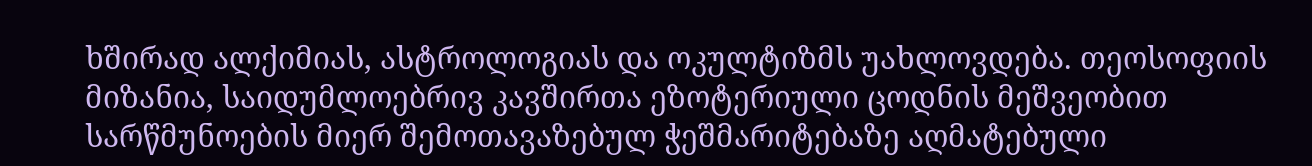ხშირად ალქიმიას, ასტროლოგიას და ოკულტიზმს უახლოვდება. თეოსოფიის მიზანია, საიდუმლოებრივ კავშირთა ეზოტერიული ცოდნის მეშვეობით სარწმუნოების მიერ შემოთავაზებულ ჭეშმარიტებაზე აღმატებული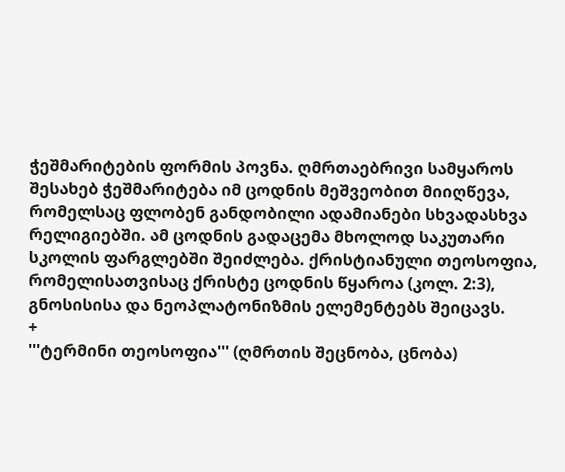ჭეშმარიტების ფორმის პოვნა. ღმრთაებრივი სამყაროს შესახებ ჭეშმარიტება იმ ცოდნის მეშვეობით მიიღწევა, რომელსაც ფლობენ განდობილი ადამიანები სხვადასხვა რელიგიებში. ამ ცოდნის გადაცემა მხოლოდ საკუთარი სკოლის ფარგლებში შეიძლება. ქრისტიანული თეოსოფია, რომელისათვისაც ქრისტე ცოდნის წყაროა (კოლ. 2:3), გნოსისისა და ნეოპლატონიზმის ელემენტებს შეიცავს.
+
'''ტერმინი თეოსოფია''' (ღმრთის შეცნობა, ცნობა)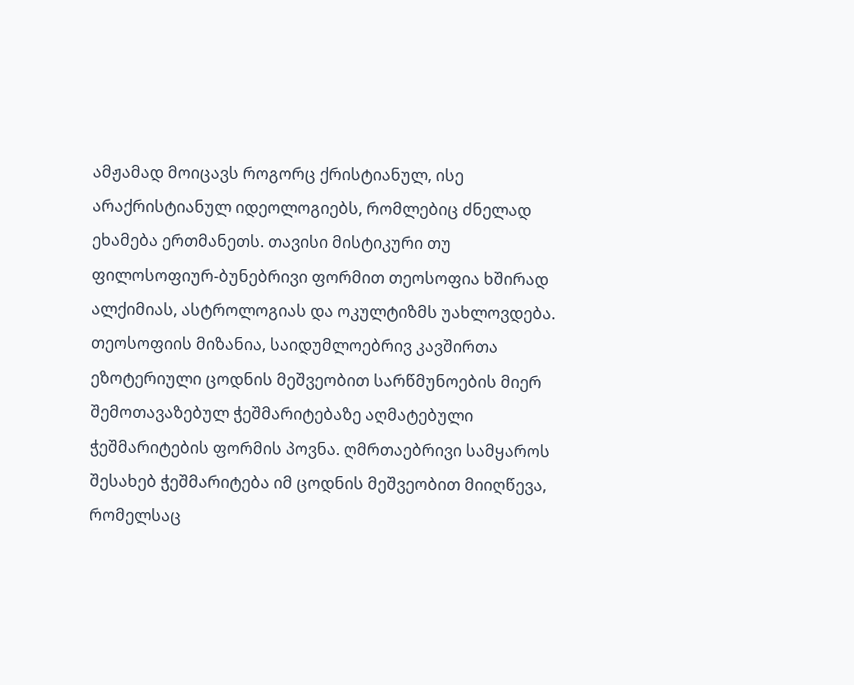ამჟამად მოიცავს როგორც ქრისტიანულ, ისე არაქრისტიანულ იდეოლოგიებს, რომლებიც ძნელად ეხამება ერთმანეთს. თავისი მისტიკური თუ ფილოსოფიურ-ბუნებრივი ფორმით თეოსოფია ხშირად ალქიმიას, ასტროლოგიას და ოკულტიზმს უახლოვდება. თეოსოფიის მიზანია, საიდუმლოებრივ კავშირთა ეზოტერიული ცოდნის მეშვეობით სარწმუნოების მიერ შემოთავაზებულ ჭეშმარიტებაზე აღმატებული ჭეშმარიტების ფორმის პოვნა. ღმრთაებრივი სამყაროს შესახებ ჭეშმარიტება იმ ცოდნის მეშვეობით მიიღწევა, რომელსაც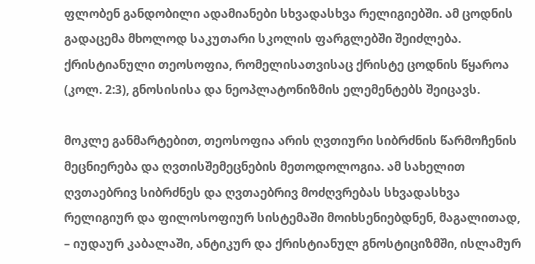ფლობენ განდობილი ადამიანები სხვადასხვა რელიგიებში. ამ ცოდნის გადაცემა მხოლოდ საკუთარი სკოლის ფარგლებში შეიძლება. ქრისტიანული თეოსოფია, რომელისათვისაც ქრისტე ცოდნის წყაროა (კოლ. 2:3), გნოსისისა და ნეოპლატონიზმის ელემენტებს შეიცავს.

მოკლე განმარტებით, თეოსოფია არის ღვთიური სიბრძნის წარმოჩენის მეცნიერება და ღვთისშემეცნების მეთოდოლოგია. ამ სახელით ღვთაებრივ სიბრძნეს და ღვთაებრივ მოძღვრებას სხვადასხვა რელიგიურ და ფილოსოფიურ სისტემაში მოიხსენიებდნენ, მაგალითად, – იუდაურ კაბალაში, ანტიკურ და ქრისტიანულ გნოსტიციზმში, ისლამურ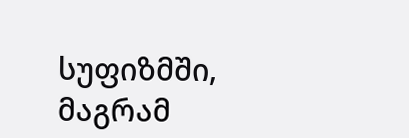სუფიზმში, მაგრამ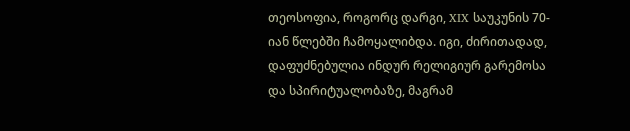თეოსოფია, როგორც დარგი, XIX საუკუნის 70-იან წლებში ჩამოყალიბდა. იგი, ძირითადად, დაფუძნებულია ინდურ რელიგიურ გარემოსა და სპირიტუალობაზე, მაგრამ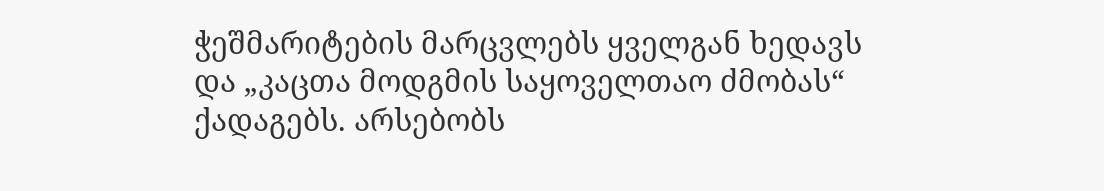ჭეშმარიტების მარცვლებს ყველგან ხედავს და „კაცთა მოდგმის საყოველთაო ძმობას“ ქადაგებს. არსებობს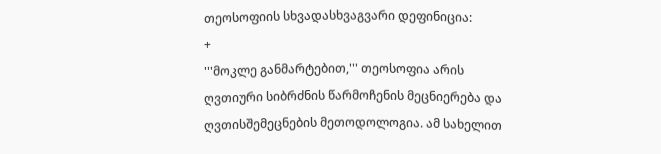თეოსოფიის სხვადასხვაგვარი დეფინიცია:
+
'''მოკლე განმარტებით,''' თეოსოფია არის ღვთიური სიბრძნის წარმოჩენის მეცნიერება და ღვთისშემეცნების მეთოდოლოგია. ამ სახელით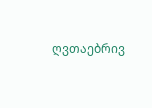ღვთაებრივ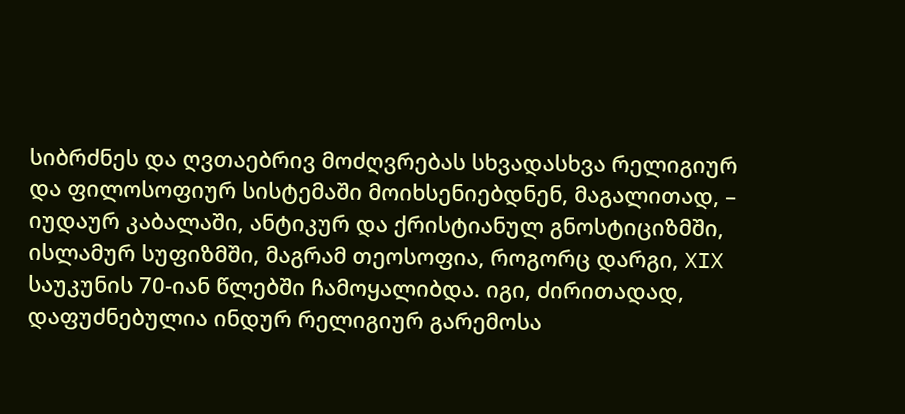სიბრძნეს და ღვთაებრივ მოძღვრებას სხვადასხვა რელიგიურ და ფილოსოფიურ სისტემაში მოიხსენიებდნენ, მაგალითად, – იუდაურ კაბალაში, ანტიკურ და ქრისტიანულ გნოსტიციზმში, ისლამურ სუფიზმში, მაგრამ თეოსოფია, როგორც დარგი, XIX საუკუნის 70-იან წლებში ჩამოყალიბდა. იგი, ძირითადად, დაფუძნებულია ინდურ რელიგიურ გარემოსა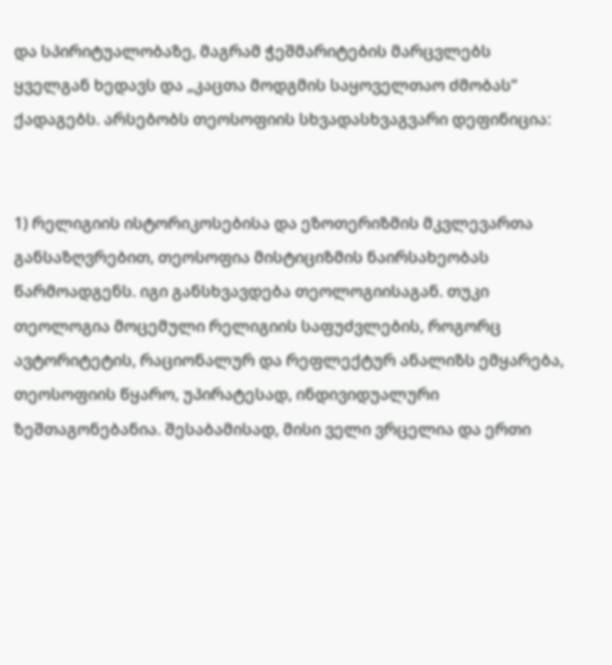და სპირიტუალობაზე, მაგრამ ჭეშმარიტების მარცვლებს ყველგან ხედავს და „კაცთა მოდგმის საყოველთაო ძმობას“ ქადაგებს. არსებობს თეოსოფიის სხვადასხვაგვარი დეფინიცია:


1) რელიგიის ისტორიკოსებისა და ეზოთერიზმის მკვლევართა განსაზღვრებით, თეოსოფია მისტიციზმის ნაირსახეობას წარმოადგენს. იგი განსხვავდება თეოლოგიისაგან. თუკი თეოლოგია მოცემული რელიგიის საფუძვლების, როგორც ავტორიტეტის, რაციონალურ და რეფლექტურ ანალიზს ემყარება, თეოსოფიის წყარო, უპირატესად, ინდივიდუალური ზეშთაგონებანია. შესაბამისად, მისი ველი ვრცელია და ერთი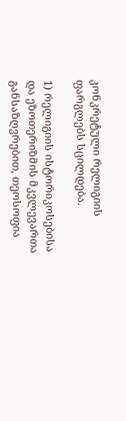კონკრეტული რელიგიის ფარგლებს სცილდება.

1) რელიგიის ისტორიკოსებისა და ეზოთერიზმის მკვლევართა განსაზღვრებით, თეოსოფია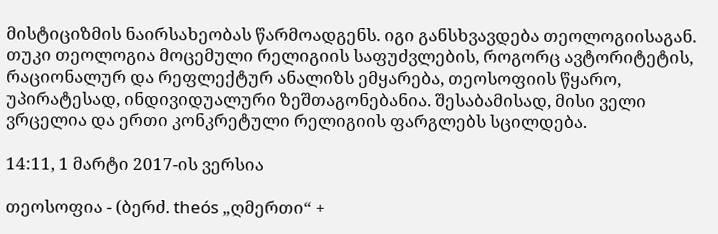მისტიციზმის ნაირსახეობას წარმოადგენს. იგი განსხვავდება თეოლოგიისაგან. თუკი თეოლოგია მოცემული რელიგიის საფუძვლების, როგორც ავტორიტეტის, რაციონალურ და რეფლექტურ ანალიზს ემყარება, თეოსოფიის წყარო, უპირატესად, ინდივიდუალური ზეშთაგონებანია. შესაბამისად, მისი ველი ვრცელია და ერთი კონკრეტული რელიგიის ფარგლებს სცილდება.

14:11, 1 მარტი 2017-ის ვერსია

თეოსოფია - (ბერძ. theós „ღმერთი“ +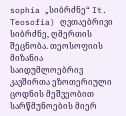sophía „სიბრძნე“ It. Teosofia) ღვთაებრივი სიბრძნე, ღმერთის შეცნობა. თეოსოფიის მიზანია საიდუმლოებრივ კავშირთა ეზოთერიული ცოდნის მეშვეობით სარწმუნოების მიერ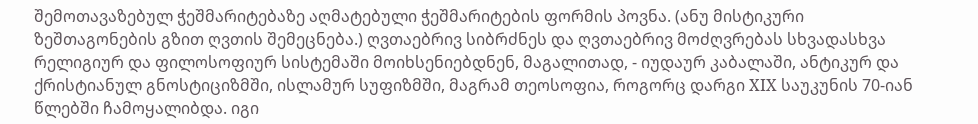შემოთავაზებულ ჭეშმარიტებაზე აღმატებული ჭეშმარიტების ფორმის პოვნა. (ანუ მისტიკური ზეშთაგონების გზით ღვთის შემეცნება.) ღვთაებრივ სიბრძნეს და ღვთაებრივ მოძღვრებას სხვადასხვა რელიგიურ და ფილოსოფიურ სისტემაში მოიხსენიებდნენ, მაგალითად, - იუდაურ კაბალაში, ანტიკურ და ქრისტიანულ გნოსტიციზმში, ისლამურ სუფიზმში, მაგრამ თეოსოფია, როგორც დარგი XIX საუკუნის 70-იან წლებში ჩამოყალიბდა. იგი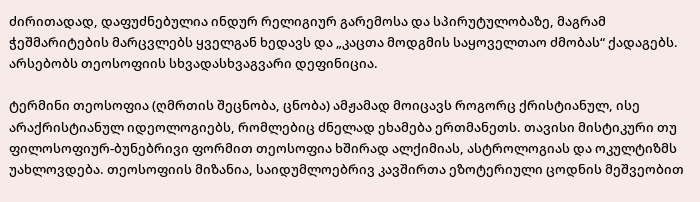ძირითადად, დაფუძნებულია ინდურ რელიგიურ გარემოსა და სპირუტულობაზე, მაგრამ ჭეშმარიტების მარცვლებს ყველგან ხედავს და „კაცთა მოდგმის საყოველთაო ძმობას“ ქადაგებს. არსებობს თეოსოფიის სხვადასხვაგვარი დეფინიცია.

ტერმინი თეოსოფია (ღმრთის შეცნობა, ცნობა) ამჟამად მოიცავს როგორც ქრისტიანულ, ისე არაქრისტიანულ იდეოლოგიებს, რომლებიც ძნელად ეხამება ერთმანეთს. თავისი მისტიკური თუ ფილოსოფიურ-ბუნებრივი ფორმით თეოსოფია ხშირად ალქიმიას, ასტროლოგიას და ოკულტიზმს უახლოვდება. თეოსოფიის მიზანია, საიდუმლოებრივ კავშირთა ეზოტერიული ცოდნის მეშვეობით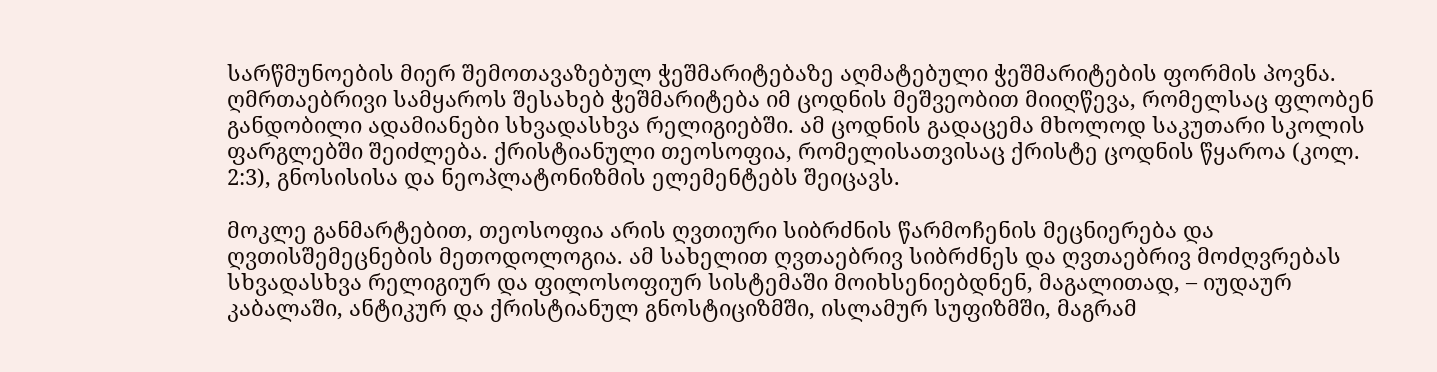სარწმუნოების მიერ შემოთავაზებულ ჭეშმარიტებაზე აღმატებული ჭეშმარიტების ფორმის პოვნა. ღმრთაებრივი სამყაროს შესახებ ჭეშმარიტება იმ ცოდნის მეშვეობით მიიღწევა, რომელსაც ფლობენ განდობილი ადამიანები სხვადასხვა რელიგიებში. ამ ცოდნის გადაცემა მხოლოდ საკუთარი სკოლის ფარგლებში შეიძლება. ქრისტიანული თეოსოფია, რომელისათვისაც ქრისტე ცოდნის წყაროა (კოლ. 2:3), გნოსისისა და ნეოპლატონიზმის ელემენტებს შეიცავს.

მოკლე განმარტებით, თეოსოფია არის ღვთიური სიბრძნის წარმოჩენის მეცნიერება და ღვთისშემეცნების მეთოდოლოგია. ამ სახელით ღვთაებრივ სიბრძნეს და ღვთაებრივ მოძღვრებას სხვადასხვა რელიგიურ და ფილოსოფიურ სისტემაში მოიხსენიებდნენ, მაგალითად, – იუდაურ კაბალაში, ანტიკურ და ქრისტიანულ გნოსტიციზმში, ისლამურ სუფიზმში, მაგრამ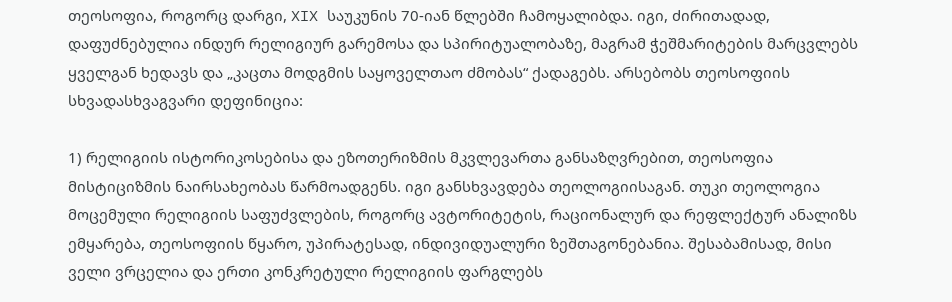თეოსოფია, როგორც დარგი, XIX საუკუნის 70-იან წლებში ჩამოყალიბდა. იგი, ძირითადად, დაფუძნებულია ინდურ რელიგიურ გარემოსა და სპირიტუალობაზე, მაგრამ ჭეშმარიტების მარცვლებს ყველგან ხედავს და „კაცთა მოდგმის საყოველთაო ძმობას“ ქადაგებს. არსებობს თეოსოფიის სხვადასხვაგვარი დეფინიცია:

1) რელიგიის ისტორიკოსებისა და ეზოთერიზმის მკვლევართა განსაზღვრებით, თეოსოფია მისტიციზმის ნაირსახეობას წარმოადგენს. იგი განსხვავდება თეოლოგიისაგან. თუკი თეოლოგია მოცემული რელიგიის საფუძვლების, როგორც ავტორიტეტის, რაციონალურ და რეფლექტურ ანალიზს ემყარება, თეოსოფიის წყარო, უპირატესად, ინდივიდუალური ზეშთაგონებანია. შესაბამისად, მისი ველი ვრცელია და ერთი კონკრეტული რელიგიის ფარგლებს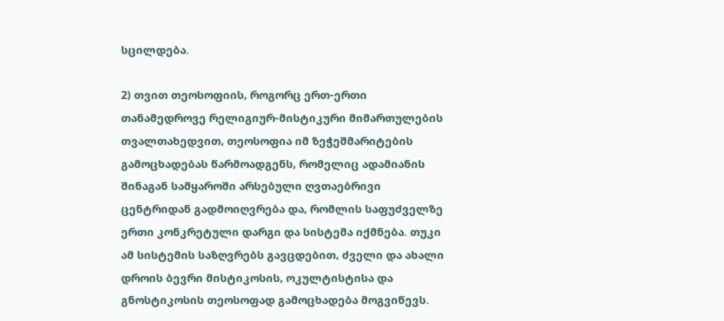სცილდება.

2) თვით თეოსოფიის, როგორც ერთ-ერთი თანამედროვე რელიგიურ-მისტიკური მიმართულების თვალთახედვით, თეოსოფია იმ ზეჭეშმარიტების გამოცხადებას წარმოადგენს, რომელიც ადამიანის შინაგან სამყაროში არსებული ღვთაებრივი ცენტრიდან გადმოიღვრება და, რომლის საფუძველზე ერთი კონკრეტული დარგი და სისტემა იქმნება. თუკი ამ სისტემის საზღვრებს გავცდებით, ძველი და ახალი დროის ბევრი მისტიკოსის, ოკულტისტისა და გნოსტიკოსის თეოსოფად გამოცხადება მოგვიწევს.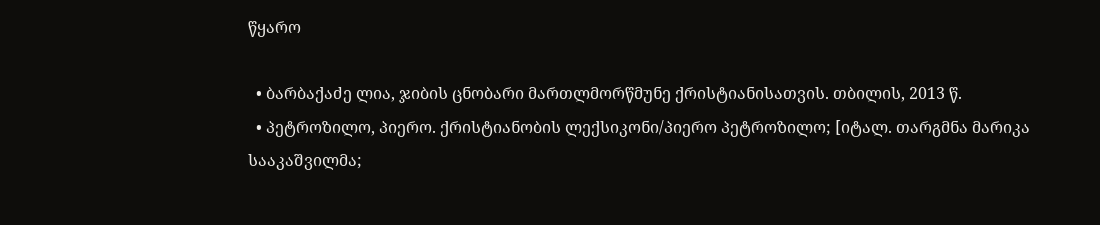წყარო

  • ბარბაქაძე ლია, ჯიბის ცნობარი მართლმორწმუნე ქრისტიანისათვის. თბილის, 2013 წ.
  • პეტროზილო, პიერო. ქრისტიანობის ლექსიკონი/პიერო პეტროზილო; [იტალ. თარგმნა მარიკა სააკაშვილმა;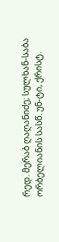რედ. მერაბ ღაღანიძე; სულხან-საბა ორბელიანის სასწ. უნ-ტი, ქრისტ.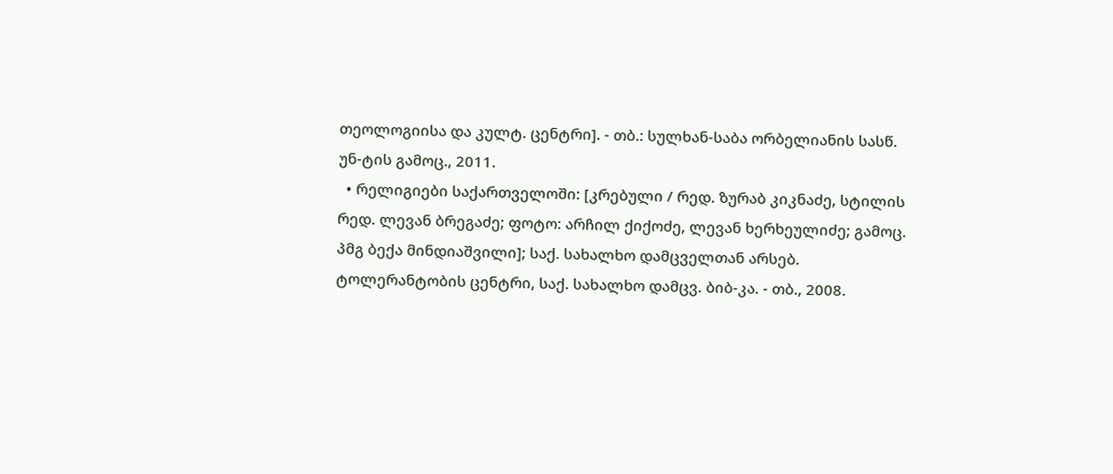თეოლოგიისა და კულტ. ცენტრი]. - თბ.: სულხან-საბა ორბელიანის სასწ. უნ-ტის გამოც., 2011.
  • რელიგიები საქართველოში: [კრებული / რედ. ზურაბ კიკნაძე, სტილის რედ. ლევან ბრეგაძე; ფოტო: არჩილ ქიქოძე, ლევან ხერხეულიძე; გამოც. პმგ ბექა მინდიაშვილი]; საქ. სახალხო დამცველთან არსებ. ტოლერანტობის ცენტრი, საქ. სახალხო დამცვ. ბიბ-კა. - თბ., 2008.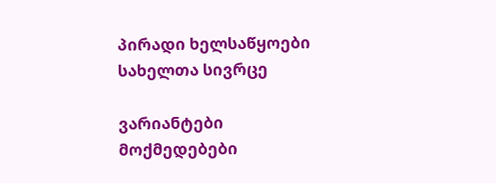პირადი ხელსაწყოები
სახელთა სივრცე

ვარიანტები
მოქმედებები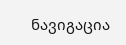ნავიგაცია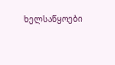ხელსაწყოები